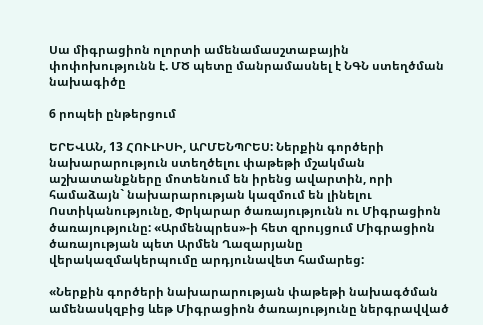Սա միգրացիոն ոլորտի ամենամասշտաբային փոփոխությունն է. ՄԾ պետը մանրամասնել է ՆԳՆ ստեղծման նախագիծը

6 րոպեի ընթերցում

ԵՐԵՎԱՆ, 13 ՀՈՒԼԻՍԻ, ԱՐՄԵՆՊՐԵՍ: Ներքին գործերի նախարարություն ստեղծելու փաթեթի մշակման աշխատանքները մոտենում են իրենց ավարտին, որի համաձայն` նախարարության կազմում են լինելու Ոստիկանությունը, Փրկարար ծառայությունն ու Միգրացիոն ծառայությունը: «Արմենպրես»-ի հետ զրույցում Միգրացիոն ծառայության պետ Արմեն Ղազարյանը վերակազմակերպումը արդյունավետ համարեց:

«Ներքին գործերի նախարարության փաթեթի նախագծման ամենասկզբից ևեթ Միգրացիոն ծառայությունը ներգրավված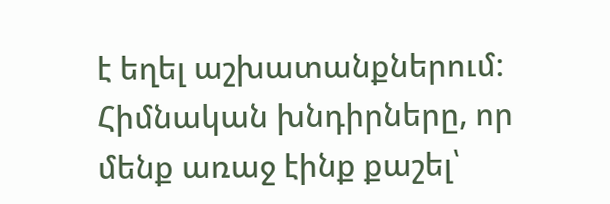է եղել աշխատանքներում: Հիմնական խնդիրները, որ մենք առաջ էինք քաշել՝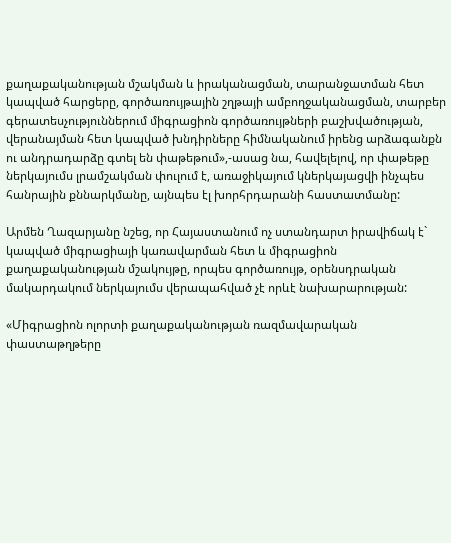քաղաքականության մշակման և իրականացման, տարանջատման հետ կապված հարցերը, գործառույթային շղթայի ամբողջականացման, տարբեր գերատեսչություններում միգրացիոն գործառույթների բաշխվածության, վերանայման հետ կապված խնդիրները հիմնականում իրենց արձագանքն ու անդրադարձը գտել են փաթեթում»,-ասաց նա, հավելելով, որ փաթեթը ներկայումս լրամշակման փուլում է, առաջիկայում կներկայացվի ինչպես հանրային քննարկմանը, այնպես էլ խորհրդարանի հաստատմանը:

Արմեն Ղազարյանը նշեց, որ Հայաստանում ոչ ստանդարտ իրավիճակ է` կապված միգրացիայի կառավարման հետ և միգրացիոն քաղաքականության մշակույթը, որպես գործառույթ, օրենսդրական մակարդակում ներկայումս վերապահված չէ որևէ նախարարության:

«Միգրացիոն ոլորտի քաղաքականության ռազմավարական փաստաթղթերը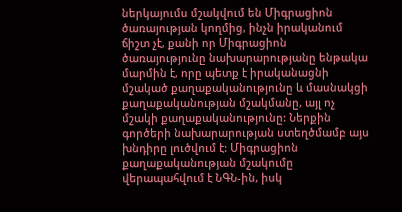ներկայումս մշակվում են Միգրացիոն ծառայության կողմից, ինչն իրականում ճիշտ չէ, քանի որ Միգրացիոն ծառայությունը նախարարությանը ենթակա մարմին է, որը պետք է իրականացնի մշակած քաղաքականությունը և մասնակցի քաղաքականության մշակմանը, այլ ոչ մշակի քաղաքականությունը: Ներքին գործերի նախարարության ստեղծմամբ այս խնդիրը լուծվում է: Միգրացիոն քաղաքականության մշակումը վերապահվում է ՆԳՆ-ին, իսկ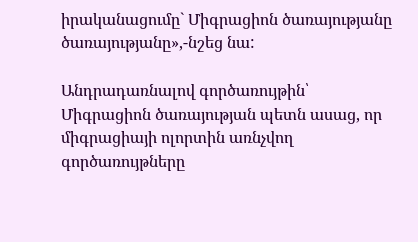իրականացումը` Միգրացիոն ծառայությանը ծառայությանը»,-նշեց նա:

Անդրադառնալով գործառույթին՝ Միգրացիոն ծառայության պետն ասաց, որ միգրացիայի ոլորտին առնչվող գործառույթները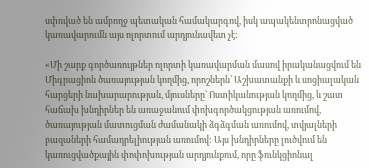սփռված են ամբողջ պետական համակարգով, իսկ ապակենտրոնացված կառավարումն այս ոլորտում արդյունավետ չէ:

«Մի շարք գործառույթներ ոլորտի կառավարման մասով իրականացվում են Միգրացիոն ծառայության կողմից, որոշներն՝ Աշխատանքի և սոցիալական հարցերի նախարարության, մյուսները` Ոստիկանության կողմից, և շատ հաճախ խնդիրներ են առաջանում փոխգործակցության առումով, ծառայության մատուցման ժամանակի ձգձգման առումով, տվյալների բազաների համադրելիության առումով: Այս խնդիրները լուծվում են կառուցվածքային փոփոխության արդյունքում, որը ֆունկցիոնալ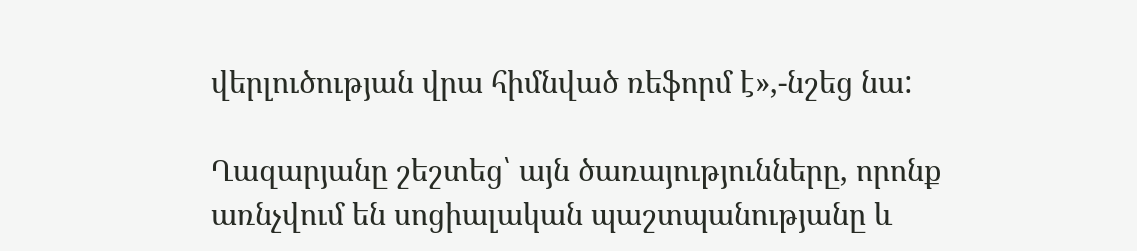վերլուծության վրա հիմնված ռեֆորմ է»,-նշեց նա:

Ղազարյանը շեշտեց՝ այն ծառայությունները, որոնք առնչվում են սոցիալական պաշտպանությանը և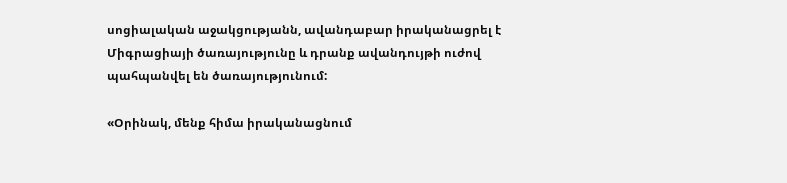սոցիալական աջակցությանն, ավանդաբար իրականացրել է Միգրացիայի ծառայությունը և դրանք ավանդույթի ուժով պահպանվել են ծառայությունում:

«Օրինակ, մենք հիմա իրականացնում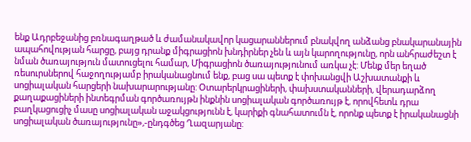ենք Ադրբեջանից բռնագաղթած և ժամանակավոր կացարաններում բնակվող անձանց բնակարանային ապահովության հարցը, բայց դրանք միգրացիոն խնդիրներ չեն և այն կարողությունը, որն անհրաժեշտ է նման ծառայություն մատուցելու համար, Միգրացիոն ծառայությունում առկա չէ: Մենք մեր եղած ռեսուրսներով հաջողությամբ իրականացնում ենք, բաց սա պետք է փոխանցվի Աշխատանքի և սոցիալական հարցերի նախարարությանը: Օտարերկրացիների, փախստականների, վերադարձող քաղաքացիների ինտեգրման գործառույթն ինքնին սոցիալական գործառույթ է, որովհետև դրա բաղկացուցիչ մասը սոցիալական աջակցությունն է, կարիքի գնահատումն է, որոնք պետք է իրականացնի սոցիալական ծառայությունը»,-ընդգծեց Ղազարյանը: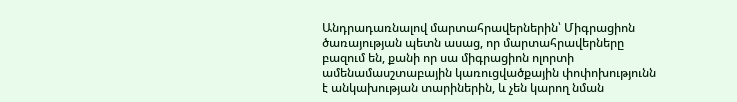Անդրադառնալով մարտահրավերներին՝ Միգրացիոն ծառայության պետն ասաց, որ մարտահրավերները բազում են, քանի որ սա միգրացիոն ոլորտի ամենամասշտաբային կառուցվածքային փոփոխությունն է անկախության տարիներին, և չեն կարող նման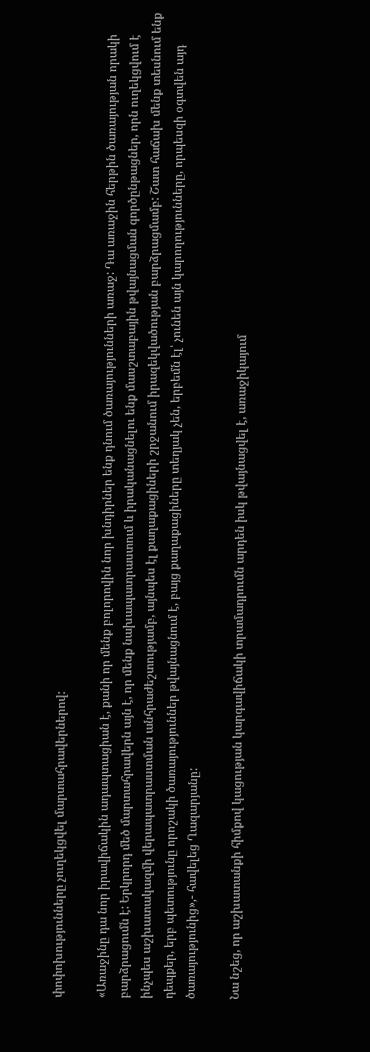փոփոխությունները չուղեկցվել մարտահրավերներով:

«Առաջինը դա նոր իրավիճակին ադապտացիան է, քանի որ մենք բոլորովին նոր խնդիրներ ենք դնում ծառայությունների առաջ: Դա առաջին հերթին ծառայության որակի բարձրացումն է: Երկրորդ մեծ մարտահրավերն այն է, որ մենք նախապատրաստում և իրականացնելու ենք մասշտաբային թվայնացման գործընթացներ, որն ուղեկցվում է ինչպես աշխատակազմի վերապատրաստման անհրաժեշտությամբ, այնպես էլ քաղաքացիների շրջանում իրազեկվածության բարձրացմամբ: Շատ հաճախ մենք տեսնում ենք դեպքեր, երբ պետությունը որոշակի ծառայություններ թվայնացնում է, բայց քաղաքացիները տեղյակ չեն, երբեմն էլ՝ չունեն այն կարողությունները, որպեսզի օգտվեն այդ ծառայությունից»,- հավելեց Ղազարյանը:

Նա նշեց, որ աշխատանքի հիմքով կացության կարգավիճակի տրամադրումն արդեն իսկ թվայնացվել է, առաջիկայում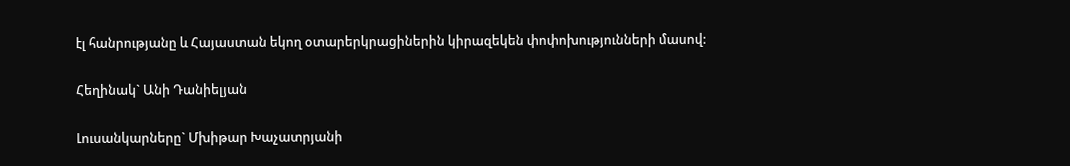էլ հանրությանը և Հայաստան եկող օտարերկրացիներին կիրազեկեն փոփոխությունների մասով:

Հեղինակ` Անի Դանիելյան

Լուսանկարները` Մխիթար Խաչատրյանի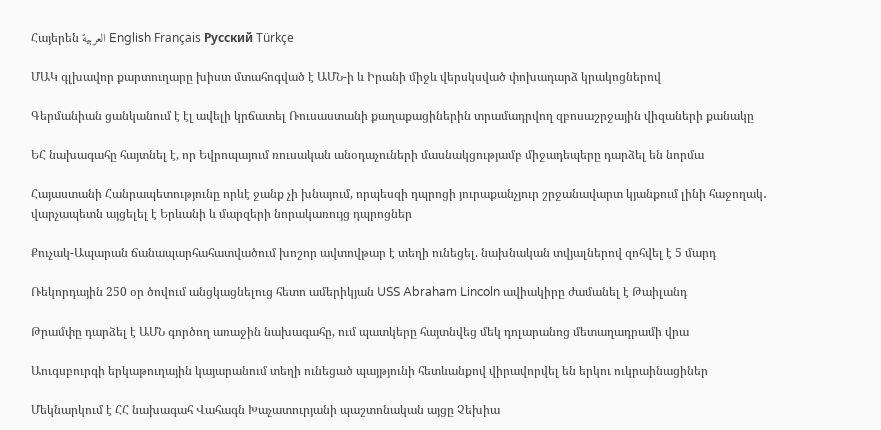Հայերեն العربية English Français Русский Türkçe

ՄԱԿ գլխավոր քարտուղարը խիստ մտահոգված է ԱՄՆ-ի և Իրանի միջև վերսկսված փոխադարձ կրակոցներով

Գերմանիան ցանկանում է էլ ավելի կրճատել Ռուսաստանի քաղաքացիներին տրամադրվող զբոսաշրջային վիզաների քանակը

ԵՀ նախագահը հայտնել է, որ Եվրոպայում ռուսական անօդաչուների մասնակցությամբ միջադեպերը դարձել են նորմա

Հայաստանի Հանրապետությունը որևէ ջանք չի խնայում, որպեսզի դպրոցի յուրաքանչյուր շրջանավարտ կյանքում լինի հաջողակ․ վարչապետն այցելել է Երևանի և մարզերի նորակառույց դպրոցներ

Քուչակ-Ապարան ճանապարհահատվածում խոշոր ավտովթար է տեղի ունեցել. նախնական տվյալներով զոհվել է 5 մարդ

Ռեկորդային 250 օր ծովում անցկացնելուց հետո ամերիկյան USS Abraham Lincoln ավիակիրը ժամանել է Թաիլանդ

Թրամփը դարձել է ԱՄՆ գործող առաջին նախագահը, ում պատկերը հայտնվեց մեկ դոլարանոց մետաղադրամի վրա

Աուգսբուրգի երկաթուղային կայարանում տեղի ունեցած պայթյունի հետևանքով վիրավորվել են երկու ուկրաինացիներ

Մեկնարկում է ՀՀ նախագահ Վահագն Խաչատուրյանի պաշտոնական այցը Չեխիա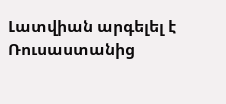Լատվիան արգելել է Ռուսաստանից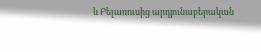և Բելառուսից արդյունաբերական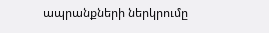ապրանքների ներկրումը